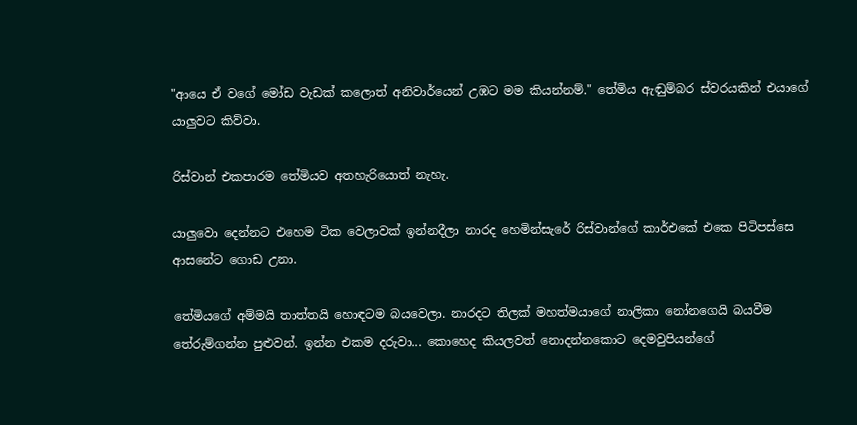"ආයෙ ඒ වගේ මෝඩ වැඩක් කලොත් අනිවාර්යෙන් උඹට මම කියන්නම්." තේමිය ඇඬුම්බර ස්වරයකින් එයාගේ යාලුවට කිව්වා.

රිස්වාන් එකපාරම තේමියව අතහැරියොත් නැහැ.

යාලුවො දෙන්නට එහෙම ටික වෙලාවක් ඉන්නදීලා නාරද හෙමින්සැරේ රිස්වාන්ගේ කාර්එකේ එකෙ පිටිපස්සෙ ආසනේට ගොඩ උනා.

තේමියගේ අම්මයි තාත්තයි හොඳටම බයවෙලා. නාරදට තිලක් මහත්මයාගේ නාලිකා නෝනගෙයි බයවීම තේරුම්ගන්න පුළුවන්. ඉන්න එකම දරුවා... කොහෙද කියලවත් නොදන්නකොට දෙමවුපියන්ගේ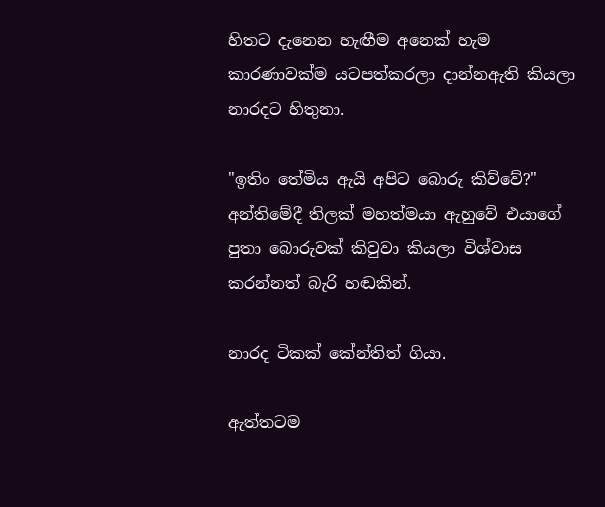හිතට දැනෙන හැඟීම අනෙක් හැම කාරණාවක්ම යටපත්කරලා දාන්නඇති කියලා නාරදට හිතුනා.

"ඉතිං තේමිය ඇයි අපිට බොරු කිව්වේ?" අන්තිමේදී තිලක් මහත්මයා ඇහුවේ එයාගේ පුතා බොරුවක් කිවුවා කියලා විශ්වාස කරන්නත් බැරි හඬකින්.

නාරද ටිකක් කේන්තිත් ගියා.

ඇත්තටම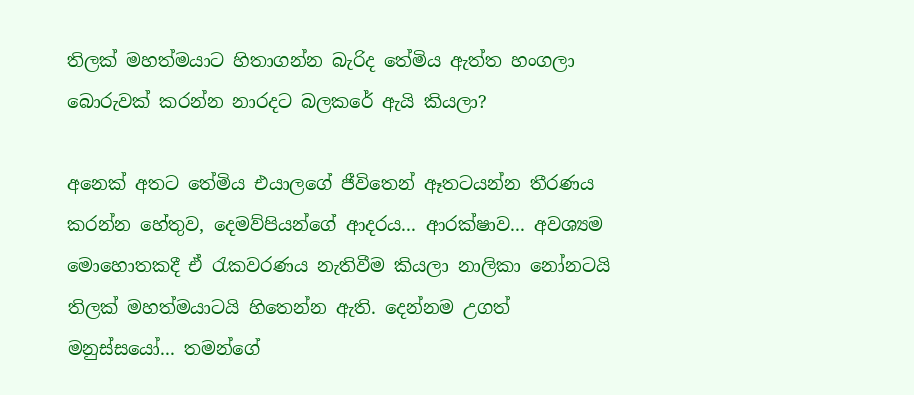තිලක් මහත්මයාට හිතාගන්න බැරිද තේමිය ඇත්ත හංගලා බොරුවක් කරන්න නාරදට බලකරේ ඇයි කියලා?

අනෙක් අතට තේමිය එයාලගේ ජීවිතෙන් ඈතටයන්න තීරණය කරන්න හේතුව, දෙමව්පියන්ගේ ආදරය... ආරක්ෂාව... අවශ්‍යම මොහොතකදී ඒ රැකවරණය නැතිවීම කියලා නාලිකා නෝනටයි තිලක් මහත්මයාටයි හිතෙන්න ඇති. දෙන්නම උගත් මනුස්සයෝ... තමන්ගේ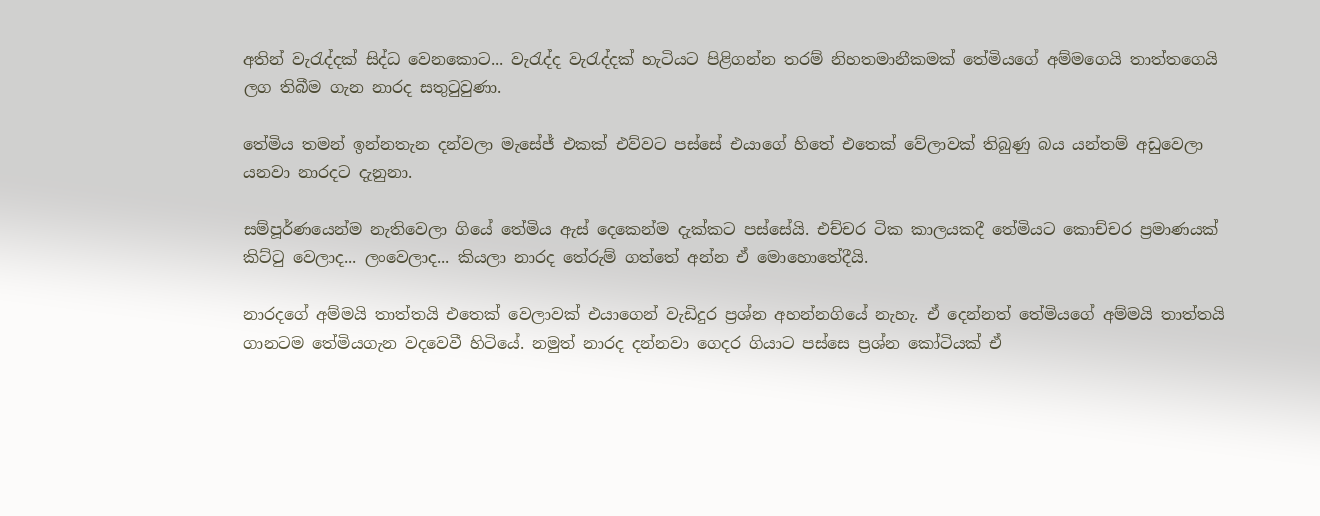අතින් වැරැද්දක් සිද්ධ වෙනකොට... වැරැද්ද වැරැද්දක් හැටියට පිළිගන්න තරම් නිහතමානීකමක් තේමියගේ අම්මගෙයි තාත්තගෙයි ලග තිබීම ගැන නාරද සතුටුවුණා.

තේමිය තමන් ඉන්නතැන දන්වලා මැසේජ් එකක් එව්වට පස්සේ එයාගේ හිතේ එතෙක් වේලාවක් තිබුණු බය යන්තම් අඩුවෙලා යනවා නාරදට දැනුනා.

සම්පූර්ණයෙන්ම නැතිවෙලා ගියේ තේමිය ඇස් දෙකෙන්ම දැක්කට පස්සේයි. එච්චර ටික කාලයකදී තේමියට කොච්චර ප්‍රමාණයක් කිට්ටු වෙලාද... ලංවෙලාද... කියලා නාරද තේරුම් ගත්තේ අන්න ඒ මොහොතේදීයි.

නාරදගේ අම්මයි තාත්තයි එතෙක් වෙලාවක් එයාගෙන් වැඩිදුර ප්‍රශ්න අහන්නගියේ නැහැ. ඒ දෙන්නත් තේමියගේ අම්මයි තාත්තයි ගානටම තේමියගැන වදවෙවී හිටියේ. නමුත් නාරද දන්නවා ගෙදර ගියාට පස්සෙ ප්‍රශ්න කෝටියක් ඒ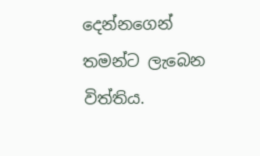දෙන්නගෙන් තමන්ට ලැබෙන විත්තිය.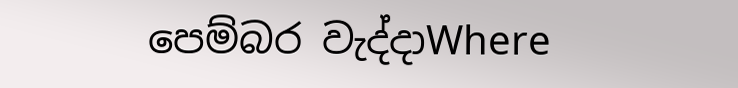පෙම්බර වැද්දාWhere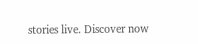stories live. Discover now